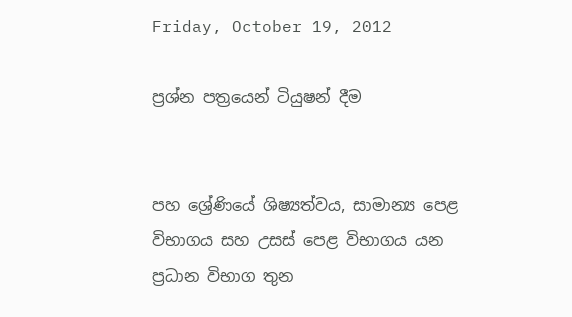Friday, October 19, 2012

ප්‍රශ්න පත්‍රයෙන් ටියුෂන් දීම


පහ ශ්‍රේණියේ ශිෂ්‍යත්වය, සාමාන්‍ය පෙළ විභාගය සහ උසස්‌ පෙළ විභාගය යන ප්‍රධාන විභාග තුන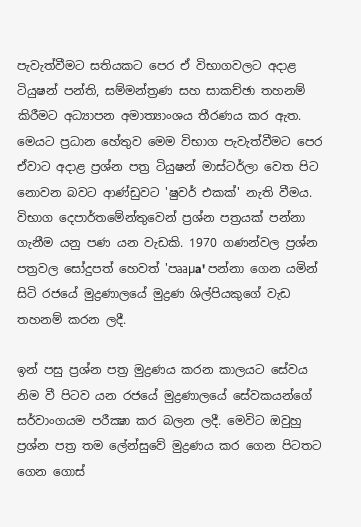පැවැත්වීමට සතියකට පෙර ඒ විභාගවලට අදාළ ටියුෂන් පන්ති, සම්මන්ත්‍රණ සහ සාකච්ඡා තහනම් කිරීමට අධ්‍යාපන අමාත්‍යාංශය තීරණය කර ඇත. මෙයට ප්‍රධාන හේතුව මෙම විභාග පැවැත්වීමට පෙර ඒවාට අදාළ ප්‍රශ්න පත්‍ර ටියුෂන් මාස්‌ටර්ලා වෙත පිට නොවන බවට ආණ්‌ඩුවට 'ෂුවර් එකක්‌' නැති වීමය. විභාග දෙපාර්තමේන්තුවෙන් ප්‍රශ්න පත්‍රයක්‌ පන්නා ගැනීම යනු පණ යන වැඩකි. 1970 ගණන්වල ප්‍රශ්න පත්‍රවල සෝදුපත් හෙවත් 'පෲµa' පන්නා ගෙන යමින් සිටි රජයේ මුද්‍රණාලයේ මුද්‍රණ ශිල්පියකුගේ වැඩ තහනම් කරන ලදී.

ඉන් පසු ප්‍රශ්න පත්‍ර මුද්‍රණය කරන කාලයට සේවය නිම වී පිටව යන රජයේ මුද්‍රණාලයේ සේවකයන්ගේ සර්වාංගයම පරීක්‍ෂා කර බලන ලදී. මෙවිට ඔවුහු ප්‍රශ්න පත්‍ර තම ලේන්සුවේ මුද්‍රණය කර ගෙන පිටතට ගෙන ගොස්‌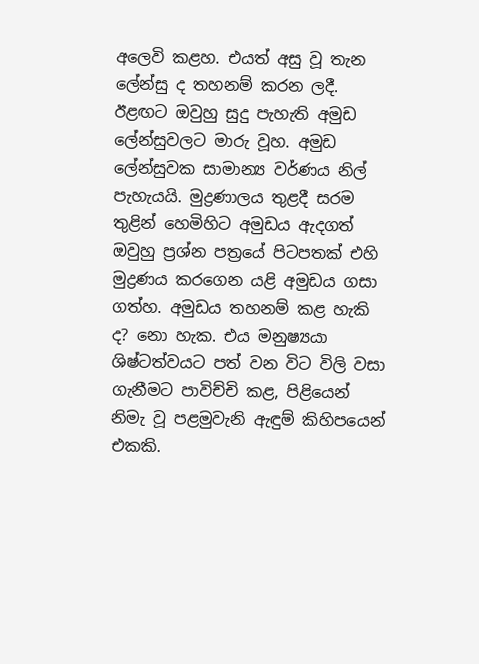අලෙවි කළහ. එයත් අසු වූ තැන ලේන්සු ද තහනම් කරන ලදී. ඊළඟට ඔවුහු සුදු පැහැති අමුඩ ලේන්සුවලට මාරු වූහ. අමුඩ ලේන්සුවක සාමාන්‍ය වර්ණය නිල් පැහැයයි. මුද්‍රණාලය තුළදී සරම තුළින් හෙමිහිට අමුඩය ඇදගත් ඔවුහු ප්‍රශ්න පත්‍රයේ පිටපතක්‌ එහි මුද්‍රණය කරගෙන යළි අමුඩය ගසා ගත්හ. අමුඩය තහනම් කළ හැකි ද? නො හැක. එය මනුෂ්‍යයා ශිෂ්ටත්වයට පත් වන විට විලි වසා ගැනීමට පාවිච්චි කළ, පිළියෙන් නිමැ වූ පළමුවැනි ඇඳුම් කිහිපයෙන් එකකි.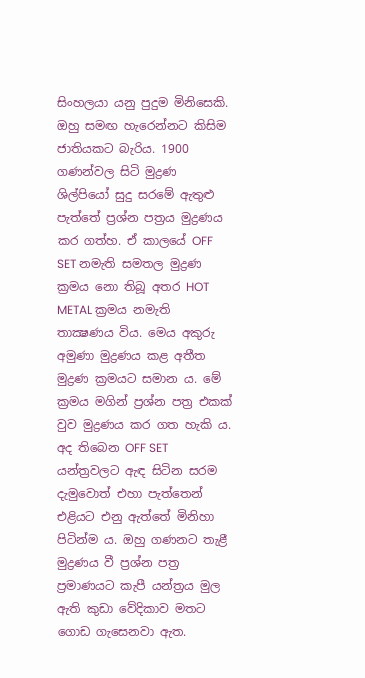සිංහලයා යනු පුදුම මිනිසෙකි. ඔහු සමඟ හැරෙන්නට කිසිම ජාතියකට බැරිය. 1900 ගණන්වල සිටි මුද්‍රණ ශිල්පියෝ සුදු සරමේ ඇතුළු පැත්තේ ප්‍රශ්න පත්‍රය මුද්‍රණය කර ගත්හ. ඒ කාලයේ OFF SET නමැති සමතල මුද්‍රණ ක්‍රමය නො තිබූ අතර HOT METAL ක්‍රමය නමැති තාක්‍ෂණය විය. මෙය අකුරු අමුණා මුද්‍රණය කළ අතීත මුද්‍රණ ක්‍රමයට සමාන ය. මේ ක්‍රමය මගින් ප්‍රශ්න පත්‍ර එකක්‌ වුව මුද්‍රණය කර ගත හැකි ය. අද තිබෙන OFF SET යන්ත්‍රවලට ඇඳ සිටින සරම දැමුවොත් එහා පැත්තෙන් එළියට එනු ඇත්තේ මිනිහා පිටින්ම ය. ඔහු ගණනට තැළී මුද්‍රණය වී ප්‍රශ්න පත්‍ර ප්‍රමාණයට කැපී යන්ත්‍රය මුල ඇති කුඩා වේදිකාව මතට ගොඩ ගැසෙනවා ඇත.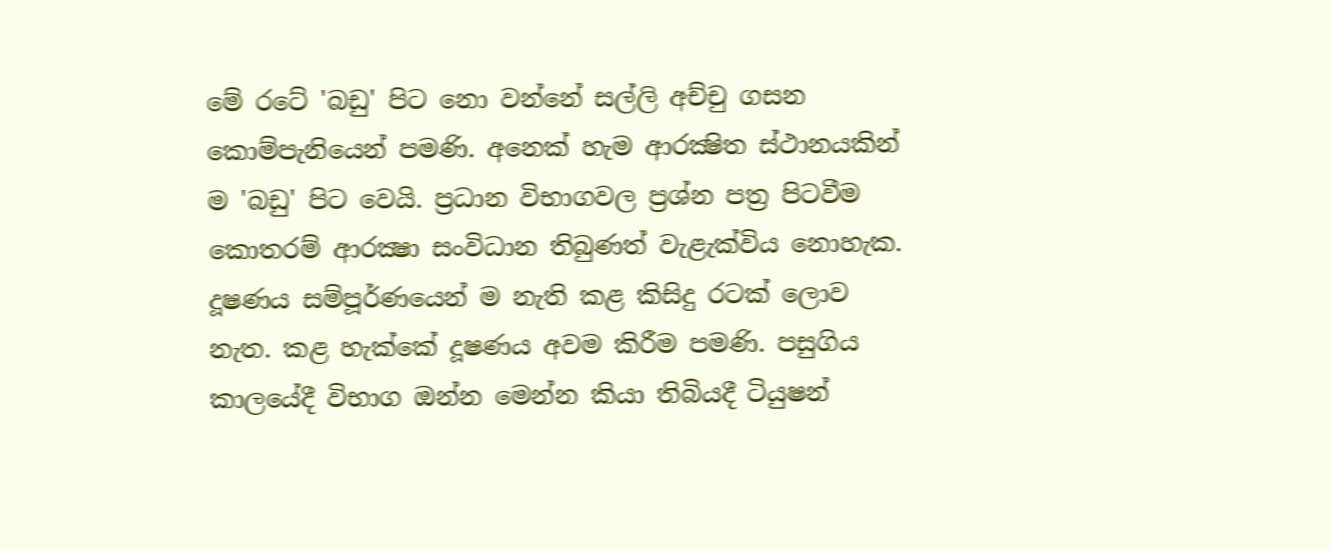මේ රටේ 'බඩු' පිට නො වන්නේ සල්ලි අච්චු ගසන කොම්පැනියෙන් පමණි. අනෙක්‌ හැම ආරක්‍ෂිත ස්‌ථානයකින් ම 'බඩු' පිට වෙයි. ප්‍රධාන විභාගවල ප්‍රශ්න පත්‍ර පිටවීම කොතරම් ආරක්‍ෂා සංවිධාන තිබුණත් වැළැක්‌විය නොහැක. දූෂණය සම්පූර්ණයෙන් ම නැති කළ කිසිදු රටක්‌ ලොව නැත. කළ හැක්‌කේ දූෂණය අවම කිරීම පමණි. පසුගිය කාලයේදී විභාග ඔන්න මෙන්න කියා තිබියදී ටියුෂන්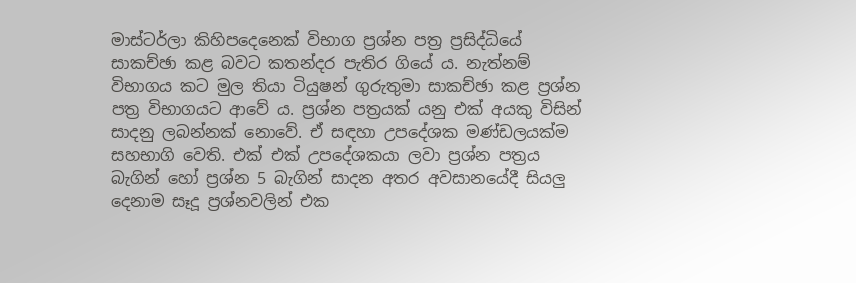මාස්‌ටර්ලා කිහිපදෙනෙක්‌ විභාග ප්‍රශ්න පත්‍ර ප්‍රසිද්ධියේ සාකච්ඡා කළ බවට කතන්දර පැතිර ගියේ ය. නැත්නම් විභාගය කට මුල තියා ටියුෂන් ගුරුතුමා සාකච්ඡා කළ ප්‍රශ්න පත්‍ර විභාගයට ආවේ ය. ප්‍රශ්න පත්‍රයක්‌ යනු එක්‌ අයකු විසින් සාදනු ලබන්නක්‌ නොවේ. ඒ සඳහා උපදේශක මණ්‌ඩලයක්‌ම සහභාගි වෙති. එක්‌ එක්‌ උපදේශකයා ලවා ප්‍රශ්න පත්‍රය බැගින් හෝ ප්‍රශ්න 5 බැගින් සාදන අතර අවසානයේදී සියලු දෙනාම සෑදූ ප්‍රශ්නවලින් එක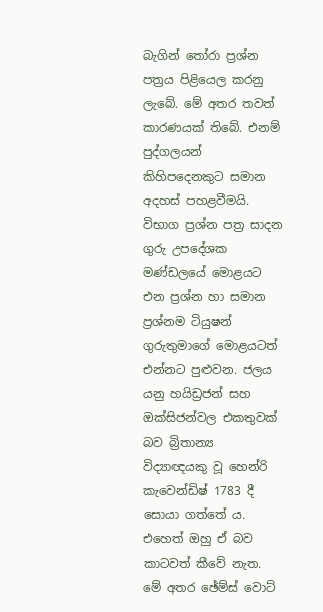බැගින් තෝරා ප්‍රශ්න පත්‍රය පිළියෙල කරනු ලැබේ. මේ අතර තවත් කාරණයක්‌ තිබේ. එනම් පුද්ගලයන් කිහිපදෙනකුට සමාන අදහස්‌ පහළවීමයි. විභාග ප්‍රශ්න පත්‍ර සාදන ගුරු උපදේශක මණ්‌ඩලයේ මොළයට එන ප්‍රශ්න හා සමාන ප්‍රශ්නම ටියුෂන් ගුරුතුමාගේ මොළයටත් එන්නට පුළුවන. ජලය යනු හයිඩ්‍රජන් සහ ඔක්‌සිජන්වල එකතුවක්‌ බව බ්‍රිතාන්‍ය විද්‍යාඥයකු වූ හෙන්රි කැවෙන්ඩිෂ් 1783 දී සොයා ගත්තේ ය. එහෙත් ඔහු ඒ බව කාටවත් කීවේ නැත. මේ අතර ඡේම්ස්‌ වොට්‌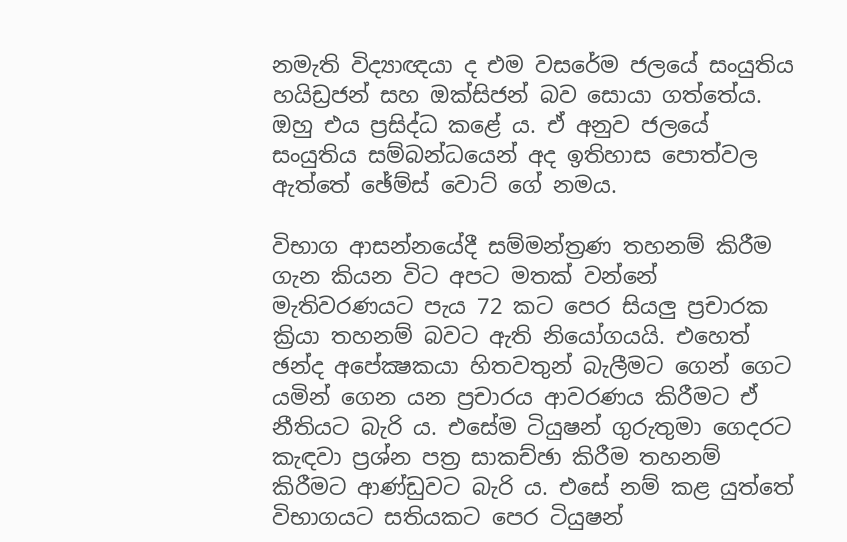නමැති විද්‍යාඥයා ද එම වසරේම ජලයේ සංයුතිය හයිඩ්‍රජන් සහ ඔක්‌සිජන් බව සොයා ගත්තේය. ඔහු එය ප්‍රසිද්ධ කළේ ය. ඒ අනුව ජලයේ සංයුතිය සම්බන්ධයෙන් අද ඉතිහාස පොත්වල ඇත්තේ ඡේම්ස්‌ වොට්‌ ගේ නමය.

විභාග ආසන්නයේදී සම්මන්ත්‍රණ තහනම් කිරීම ගැන කියන විට අපට මතක්‌ වන්නේ මැතිවරණයට පැය 72 කට පෙර සියලු ප්‍රචාරක ක්‍රියා තහනම් බවට ඇති නියෝගයයි. එහෙත් ඡන්ද අපේක්‍ෂකයා හිතවතුන් බැලීමට ගෙන් ගෙට යමින් ගෙන යන ප්‍රචාරය ආවරණය කිරීමට ඒ නීතියට බැරි ය. එසේම ටියුෂන් ගුරුතුමා ගෙදරට කැඳවා ප්‍රශ්න පත්‍ර සාකච්ඡා කිරීම තහනම් කිරීමට ආණ්‌ඩුවට බැරි ය. එසේ නම් කළ යුත්තේ විභාගයට සතියකට පෙර ටියුෂන්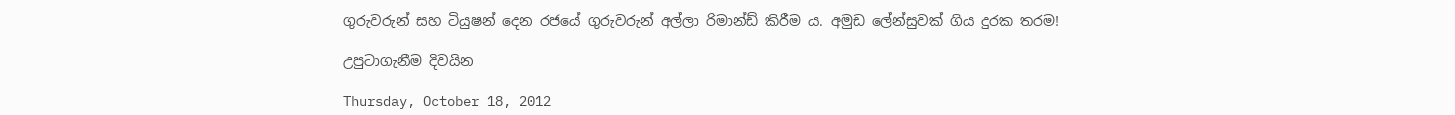ගුරුවරුන් සහ ටියුෂන් දෙන රජයේ ගුරුවරුන් අල්ලා රිමාන්ඩ් කිරීම ය. අමුඩ ලේන්සුවක් ගිය දුරක තරම!

උපුටාගැනීම දිවයින

Thursday, October 18, 2012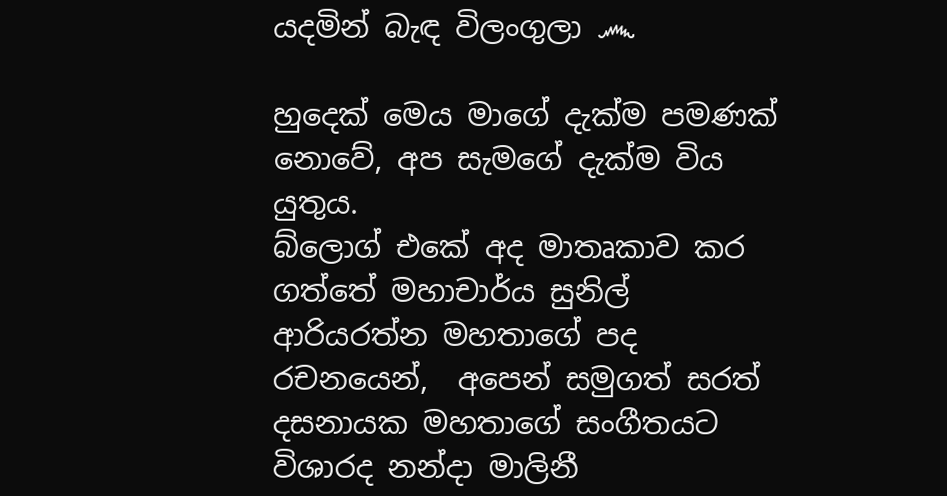යදමින් බැඳ විලංගුලා ෴

හුදෙක් මෙය මාගේ දැක්ම පමණක් නොවේ, අප සැමගේ දැක්ම විය යුතුය.
බ්ලොග් එකේ අද මාතෘකාව කර ගත්තේ මහාචාර්ය සුනිල් ආරියරත්න මහතාගේ පද රචනයෙන්,  අපෙන් සමුගත් සරත් දසනායක මහතාගේ සංගීතයට විශාරද නන්දා මාලිනී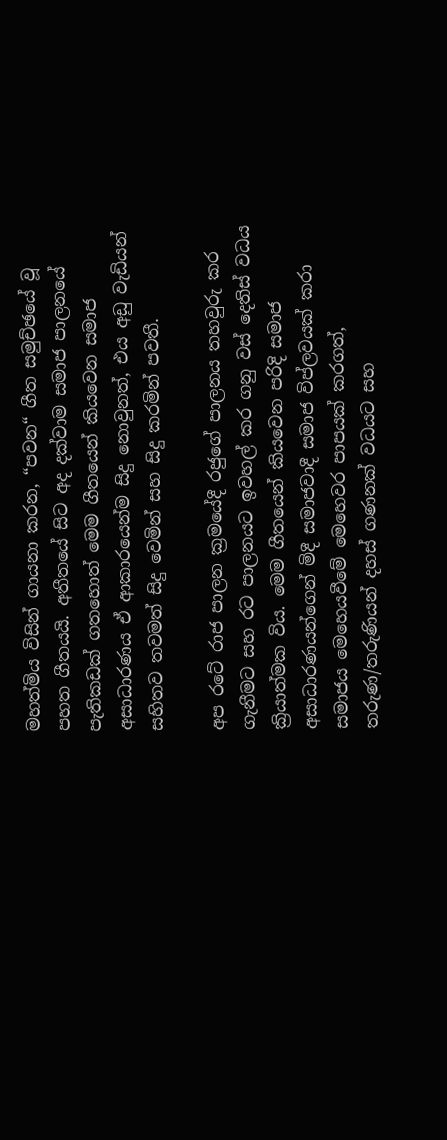මහත්මිය විසින් ගායනා කරන, “පවන“ ගීත සමුච්ඡයේ වූ පහත ගීතයයි. අතීතයේ සිට අද දක්වාම සමාජ පාලනයේ පැතිකඩක් ගතහොත් මෙම ගීතයෙන් කියවෙන සමාජ අසාධාරණය ඒ ආකාරයෙන්ම සිදු නොවුනත්, එය අඩු වැඩියන් සහිතව තවමත් සිදු වෙමින් සහ සිදු කරමින් පවතී.

අප රටේ රාජ පාලන ක්‍රමයේදී රජුගේ පාලනය තහවුරු කර ගැනීමට සහ රට පාලනයට ඉවහල් කර ගනු වස් දෙතිස් වධය ක්‍රියාත්මක විය. මෙම ගීතයෙන් කියවෙන පරිදි සමාජ අසාධාරණයන්ගෙන් මිදී සමාජවාදී සමාජ විප්ලවයක් කරා සමාජය මෙහෙයවීමේ මෙහෙවර පාපයක් කරගත්, තරුණ/තරුණියන් දහස් ගණනක් වධයට සහ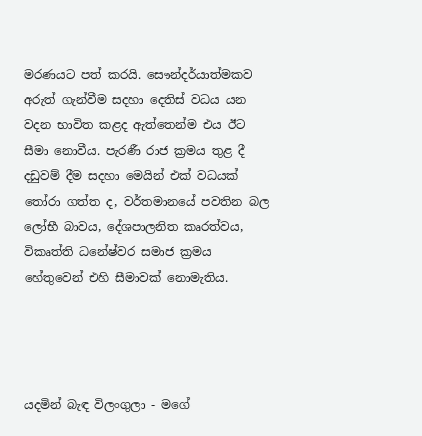මරණයට පත් කරයි. සෞන්දර්යාත්මකව අරුත් ගැන්වීම සදහා දෙතිස් වධය යන වදන භාවිත කළද ඇත්තෙන්ම එය ඊට සීමා නොවීය. පැරණී රාජ ක්‍රමය තුළ දී දඩුවම් දීම සදහා මෙයින් එක් වධයක් තෝරා ගත්ත ද, වර්තමානයේ පවතින බල ලෝභී බාවය, දේශපාලනිත කෘරත්වය, විකෘත්ති ධනේෂ්වර සමාජ ක්‍රමය හේතුවෙන් එහි සීමාවක් නොමැතිය.




යදමින් බැඳ විලංගුලා - මගේ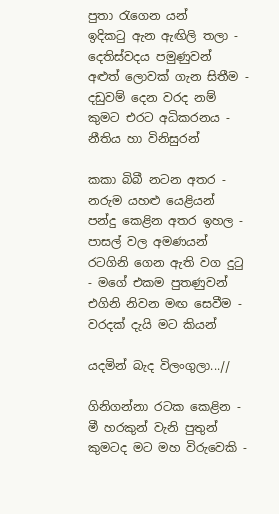පුතා රැගෙන යන්
ඉදිකටු ඇන ඇඟිලි තලා - දෙතිස්වදය පමුණුවන්
අළුත් ලොවක් ගැන සිතීම - දඩුවම් දෙන වරද නම්
කුමට ‍එරට අධිකරනය - නීතිය හා විනිසුරන්

කකා බිබී නටන අතර - නරුම යහළු යෙළියන්
පන්දු කෙළින අතර ඉහල - පාසල් වල අමණයන්
රටගිනි ගෙන ඇති වග දුටු - මගේ එකම පුතණුවන්
එගිනි නිවන මඟ සෙවීම - වරදක් දැයි මට කියන්

යදමින් බැද විලංගුලා...//

ගිනිගන්නා රටක කෙළින - මී හරකුන් වැනි පුතුන්
කුමටද මට මහ විරුවෙකි -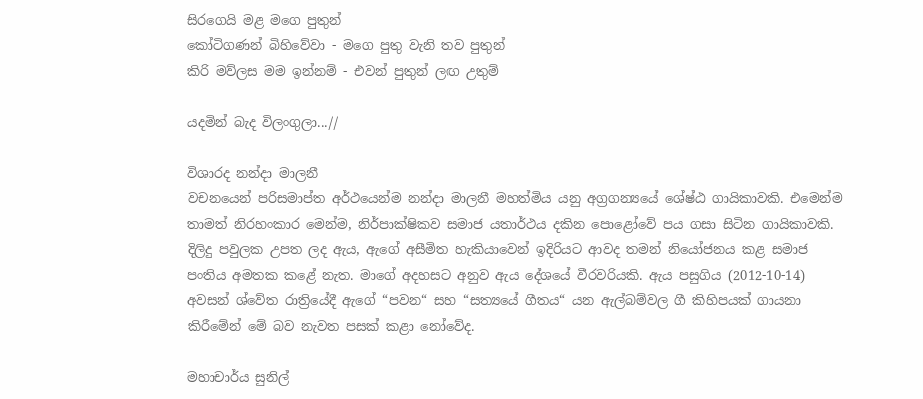සිරගෙයි මළ මගෙ පුතුන්
කෝටිගණන් බිහිවේවා - මගෙ පුතු වැනි තව පුතුන්
කිරි මව්ලස මම ඉන්නම් - එවන් පුතුන් ලඟ උතුම්

යදමින් බැද විලංගුලා...//

විශාරද නන්දා මාලනී
වචනයෙන් පරිසමාප්ත අර්ථයෙන්ම නන්දා මාලනී මහත්මිය යනු අග්‍රගන්‍යයේ ශේෂ්ඨ ගායිකාවකි. එමෙන්ම තාමත් නිරහංකාර මෙන්ම, නිර්පාක්ෂිකව සමාජ යතාර්ථය දකින පොළෝවේ පය ගසා සිටින ගායිකාවකි. දිලිදු පවුලක උපත ලද ඇය, ඇගේ අසීමිත හැකියාවෙන් ඉදිරියට ආවද තමන් නියෝජනය කළ සමාජ පංතිය අමතක කළේ නැත. මාගේ අදහසට අනුව ඇය දේශයේ වීරවරියකි. ඇය පසුගිය (2012-10-14) අවසන් ශ්වේත රාත්‍රියේදී ඇගේ “පවන“ සහ “සත්‍ය‍යේ ගීතය“ යන ඇල්බම්වල ගී කිහිපයක් ගායනා කිරීමේන් මේ බව නැවත පසක් කළා නෝවේද.

මහාචාර්ය සුනිල්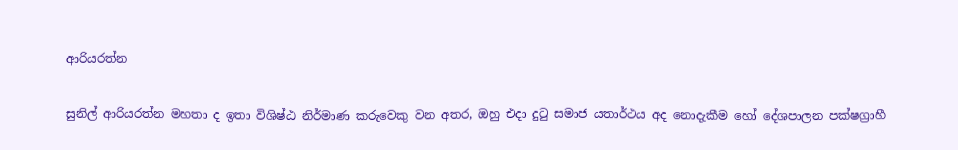ආරියරත්න

සුනිල් ආරියරත්න මහතා ද ඉතා විශිෂ්ඨ නිර්මාණ කරුවෙකු වන අතර, ඔහු එදා දුටු සමාජ යතාර්ථය අද නොදැකීම හෝ දේශපාලන පක්ෂග්‍රාහී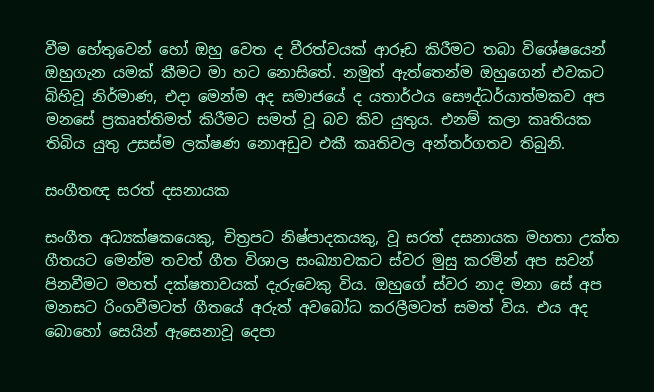වීම හේතුවෙන් හෝ ඔහු වෙත ද වීරත්වයක් ආරූඩ කිරීමට තබා විශේෂයෙන් ඔහුගැන යමක් කීමට මා හට නොසිතේ. නමුත් ඇත්තෙන්ම ඔහුගෙන් එවකට බිහිවූ නිර්මාණ, එදා මෙන්ම අද සමාජයේ ද යතාර්ථය සෞද්ධර්යාත්මකව අප මනසේ ප්‍රකෘත්තිමත් කිරීමට සමත් වූ බව කිව යුතුය. එනම් කලා කෘතියක තිබිය යුතු උසස්ම ලක්ෂණ නොඅඩුව එකී කෘතිවල අන්තර්ගතව තිබුනි.

සංගීතඥ සරත් දසනායක

සංගීත අධ්‍යක්ෂකයෙකු, චිත්‍රපට නිෂ්පාදකයකු, වූ සරත් දසනායක මහතා උක්ත ගීතයට මෙන්ම තවත් ගීත විශාල සංඛ්‍යාවකට ස්වර මුසු කරමින් අප සවන් පිනවීමට මහත් දක්ෂතාවයක් දැරුවෙකු විය. ඔහුගේ ස්වර නාද මනා සේ අප මනසට රිංගවීමටත් ගීතයේ අරුත් අවබෝධ කරලීමටත් සමත් විය. එය අද බොහෝ සෙයින් ඇසෙනාවූ දෙපා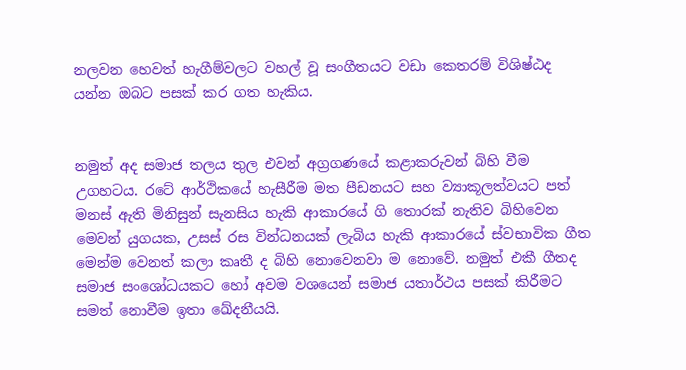නලවන හෙවත් හැගීම්වලට වහල් වූ සංගීතයට වඩා කෙතරම් විශිෂ්ඨද යන්න ඔබට පසක් කර ගත හැකිය.


නමුත් අද සමාජ තලය තුල එවන් අග්‍රගණයේ කළාකරුවන් බිහි වීම උගහටය. රටේ ආර්ථිකයේ හැසීරීම මත පීඩනයට සහ ව්‍යාකූලත්වයට පත් මනස් ඇති මිනිසුන් සැනසිය හැකි ආකාරයේ ගි තොරක් නැතිව බිහිවෙන මෙවන් යුගයක, උසස් රස වින්ධනයක් ලැබිය හැකි ආකාරයේ ස්වභාවික ගීත මෙන්ම වෙනත් කලා කෘතී ද බිහි නොවෙනවා ම නොවේ. නමුත් එකී ගීතද සමාජ සංශෝධයකට හෝ අවම වශයෙන් සමාජ යතාර්ථය පසක් කිරීමට සමත් නොවීම ඉතා ඛේදනීයයි.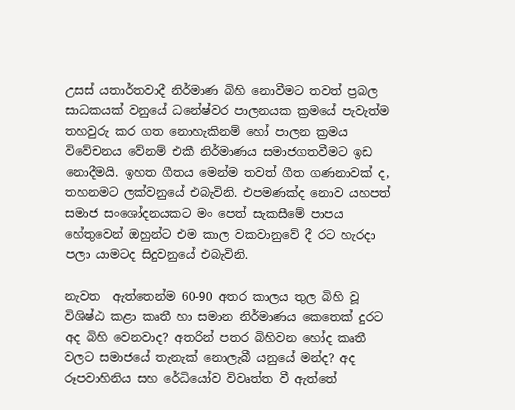උසස් යතාර්තවාදී නිර්මාණ බිහි නොවීමට තවත් ප්‍රබල සාධකයක් වනුයේ ධනේෂ්වර පාලනයක ක්‍රමයේ පැවැත්ම තහවුරු කර ගත නොහැකිනම් හෝ පාලන ක්‍රමය විවේචනය වේනම් එකී නිර්මාණය සමාජගතවීමට ඉඩ නොදීමයි. ඉහත ගීතය මෙන්ම තවත් ගීත ගණනාවක් ද,  තහනමට ලක්වනුයේ එබැවිනි. එපමණක්ද නොව යහපත් සමාජ සංශෝදනයකට මං පෙත් සැකසීමේ පාපය හේතුවෙන් ඔහුන්ට එම කාල වකවානුවේ දී රට හැරදා පලා යාමටද සිදුවනුයේ එබැවිනි.

නැවත  ඇත්තෙන්ම 60-90 අතර කාලය තුල බිහි වූ විශිෂ්ඨ කළා කෘතී හා සමාන නිර්මාණය කෙතෙක් දුරට අද බිහි වෙනවාද? අතරින් පතර බිහිවන හෝද කෘතී වලට සමාජයේ තැනැක් නොලැබී යනුයේ මන්ද? අද රූපවාහිනිය සහ රේධියෝව විවෘත්ත වී ඇත්තේ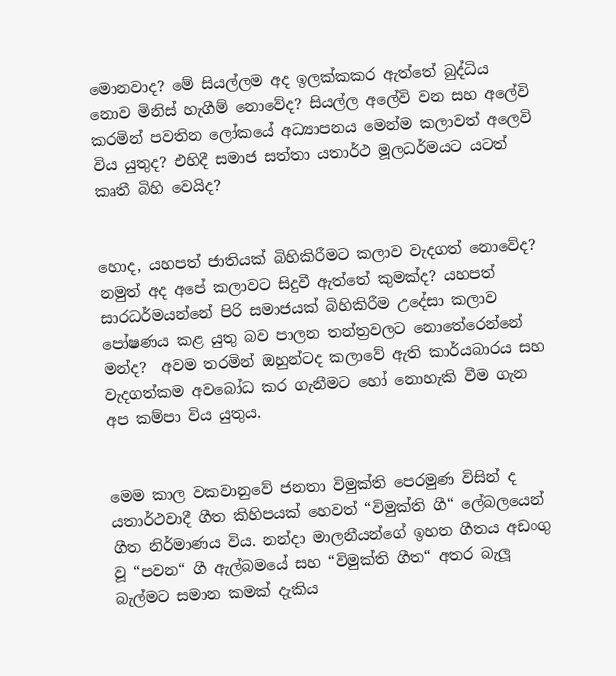මොනවාද? මේ සියල්ලම අද ඉලක්කකර ඇත්තේ බුද්ධිය නොව මිනිස් හැගීම් නොවේද? සියල්ල අලේවි වන සහ අලේවි කරමින් පවතින ලෝකයේ අධ්‍යාපනය මෙන්ම කලාවත් අලෙවි විය යුතුද? එහිදී සමාජ සත්තා යතාර්ථ මූලධර්මයට යටත් කෘතී බිහි වෙයිද?


හොද, යහපත් ජාතියක් බිහිකිරීමට කලාව වැදගත් නොවේද? නමුත් අද අපේ කලාවට සිදුවී ඇත්තේ කුමක්ද? යහපත් සාරධර්මයන්නේ පිරි සමාජයක් බිහිකිරීම උදේසා කලාව පෝෂණය කළ යුතු බව පාලන තන්ත්‍රවලට නොතේරෙන්නේ මන්ද?  අවම තරමින් ඔහුන්ටද කලාවේ ඇති කාර්යබාරය සහ වැදගත්කම අවබෝධ කර ගැනීමට හෝ නොහැකි වීම ගැන අප කම්පා විය යුතුය.


මෙම කාල වකවානුවේ ජනතා විමුක්ති පෙරමුණ විසින් ද යතාර්ථවාදී ගීත කිහිපයක් හෙවත් “විමුක්ති ගී“ ලේබලයෙන් ගීත නිර්මාණය විය. නන්දා මාලනීයන්ගේ ඉහත ගීතය අඩංගු වූ “පවන“ ගී ඇල්බමයේ සහ “විමුක්ති ගීත“ අතර බැලූ බැල්මට සමාන කමක් දැකිය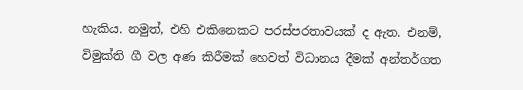හැකිය. නමුත්, එහි එකිනෙකට පරස්පරතාවයක් ද ඇත. එනම්, විමුක්ති ගී වල අණ කිරීමක් හෙවත් විධානය දීමක් අන්තර්ගත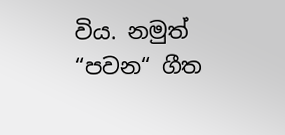විය. නමුත් “පවන“ ගීත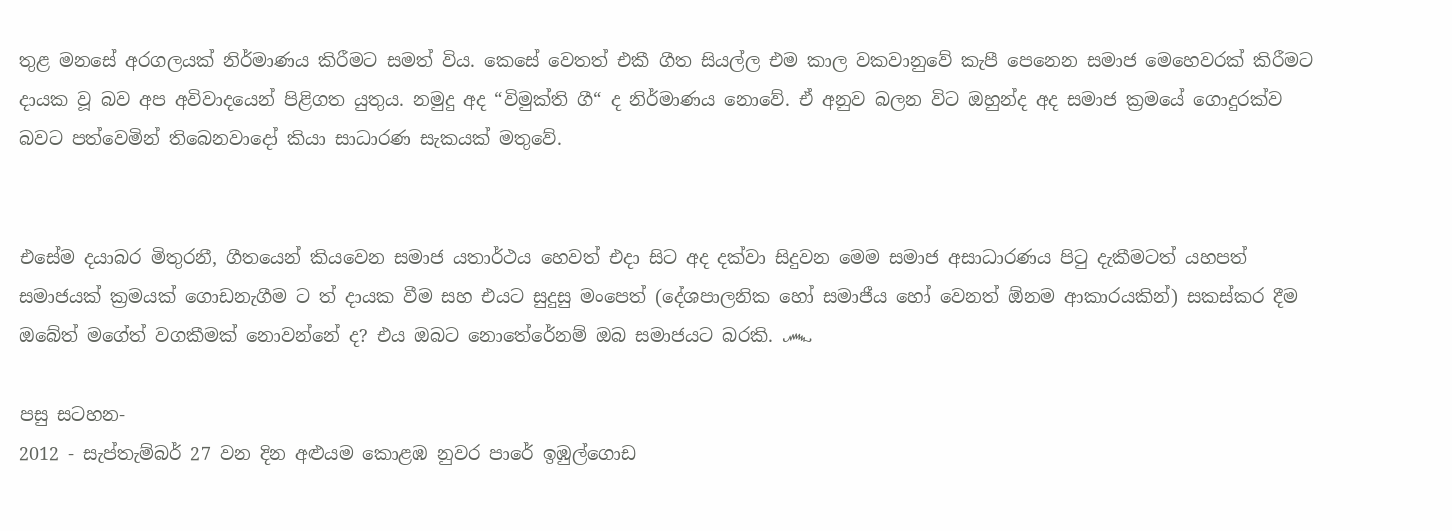තුළ මනසේ අරගලයක් නිර්මාණය කිරීමට සමත් විය. කෙසේ වෙතත් එකී ගීත සියල්ල එම කාල වකවානුවේ කැපී පෙනෙන සමාජ මෙහෙවරක් කිරීමට දායක වූ බව අප අවිවාදයෙන් පිළිගත යුතුය. නමුදු අද “විමුක්ති ගී“ ද නිර්මාණය නොවේ. ඒ අනුව බලන විට ඔහුන්ද අද සමාජ ක්‍රමයේ ගොදුරක්ව බවට පත්වෙමින් තිබෙනවාදෝ කියා සාධාරණ සැකයක් මතුවේ.


එසේම දයාබර මිතුරනී, ගීතයෙන් කියවෙන සමාජ යතාර්ථය හෙවත් එදා සිට අද දක්වා සිදුවන මෙම සමාජ අසාධාරණය පිටු දැකීමටත් යහපත් සමාජයක් ක්‍රමයක් ගොඩනැගීම ට ත් දායක වීම සහ එයට සුදුසු මංපෙත් (දේශපාලනික හෝ සමාජීය හෝ වෙනත් ඕනම ආකාරයකින්) සකස්කර දීම ඔබේත් මගේත් වගකීමක් නොවන්නේ ද? එය ඔබට නොතේරේනම් ඔබ සමාජයට බරකි. ෴

පසු සටහන-
2012 - සැප්තැම්බර් 27 වන දින අළුයම කොළඹ නුවර පාරේ ඉඹුල්ගොඩ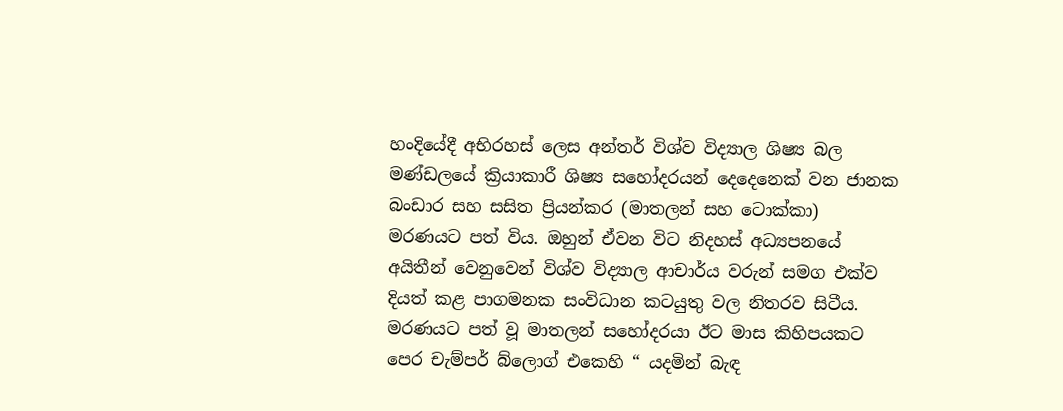හංදියේදී අභිරහස් ලෙස අන්තර් විශ්ව විද්‍යාල ශිෂ්‍ය බල මණ්ඩලයේ ක්‍රියාකාරී ශිෂ්‍ය සහෝදරයන් දෙදෙනෙක් වන ජානක බංඩාර සහ සසිත ප්‍රියන්කර (මාතලන් සහ ටොක්කා)  මරණයට පත් විය. ඔහුන් ඒවන විට නිදහස් අධ්‍යපනයේ අයිතීන් වෙනුවෙන් විශ්ව විද්‍යාල ආචාර්ය වරුන් සමග එක්ව දියත් කළ පාගමනක සංවිධාන කටයුතු වල නිතරව සිටීය. මරණයට පත් වූ මාතලන් සහෝදරයා ඊට මාස කිහිපයකට පෙර චැම්පර් බ්ලොග් එකෙහි “ යදමින් බැඳ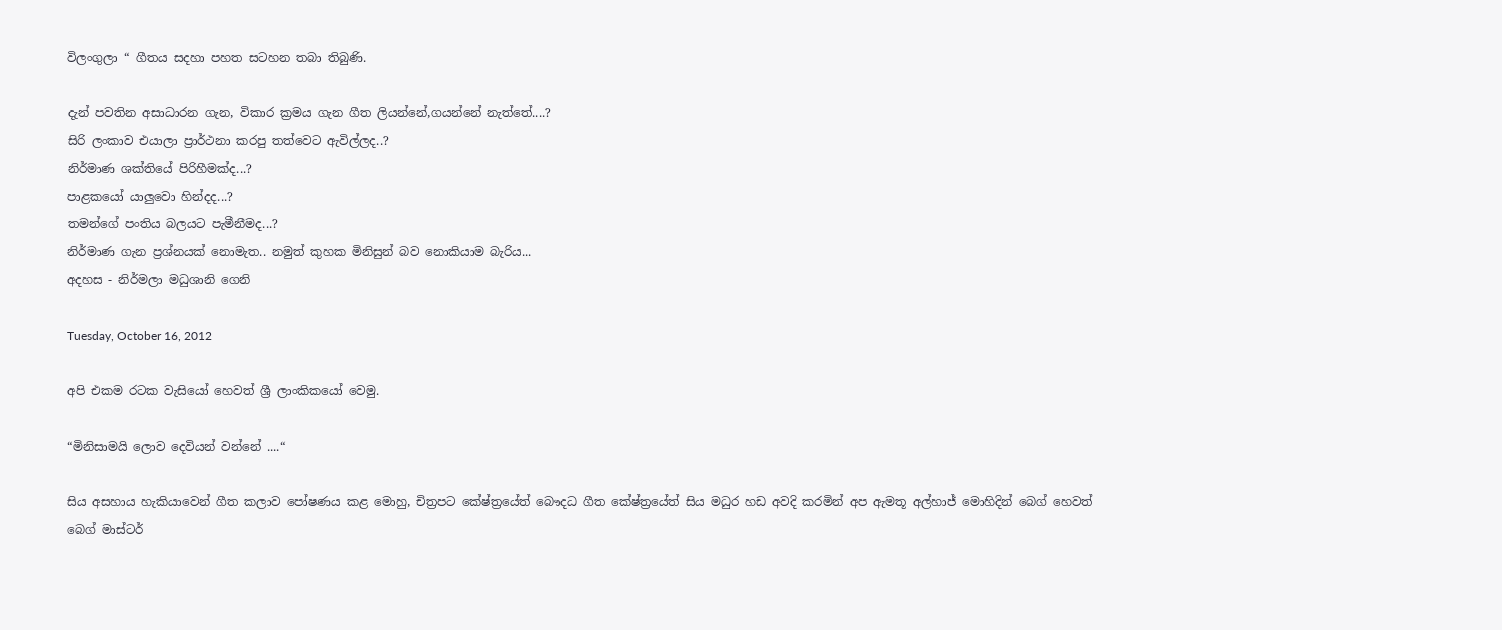විලංගුලා “ ගීතය සදහා පහත සටහන තබා තිබුණි.

දැන් පවතින අසාධාරන ගැන, විකාර ක්‍රමය ගැන ගීත ලියන්නේ,ගයන්නේ නැත්තේ....?
සිරි ලංකාව එයාලා ප්‍රාර්ථනා කරපු තත්වෙට ඇවිල්ලද..?
නිර්මාණ ශක්තියේ පිරිහීමක්ද...?
පාළකයෝ යාලුවො හින්දද...?
තමන්ගේ පංතිය බලයට පැමීනීමද...?
නිර්මාණ ගැන ප්‍රශ්නයක් නොමැත.. නමුත් කුහක මිනිසුන් බව නොකියාම බැරිය...
අදහස - නිර්මලා මධුශානි ගෙනි

Tuesday, October 16, 2012

අපි එකම රටක වැසියෝ හෙවත් ශ්‍රී ලාංකිකයෝ වෙමු.

“මිනිසාමයි ලොව දෙවියන් වන්නේ ....“

සිය අසහාය හැකියාවෙන් ගීත කලාව පෝෂණය කළ මොහු, චිත්‍රපට කේෂ්ත්‍රයේත් බෞදධ ගීත කේෂ්ත්‍රයේත් සිය මධුර හඩ අවදි කරමින් අප ඇමතූ අල්හාජ් මොහිදින් බෙග් හෙවත් බෙග් මාස්ටර්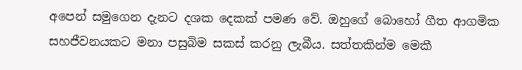අපෙන් සමුගෙන දැනට දශක දෙකක් පමණ වේ. ඔහුගේ බොහෝ ගීත ආගමික සහජීවනයකට මනා පසුබිම සකස් කරනු ලැබීය. සත්තකින්ම මෙකී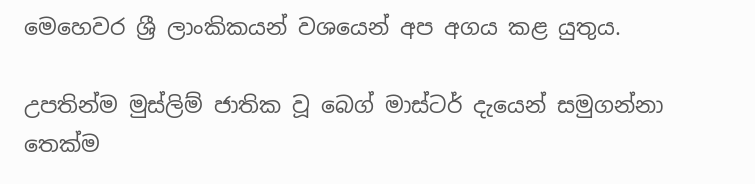මෙහෙවර ශ්‍රී ලාංකිකයන් වශයෙන් අප අගය කළ යුතුය.

උපතින්ම මුස්ලිම් ජාතික වූ බෙග් මාස්ටර් දැයෙන් සමුගන්නා තෙක්ම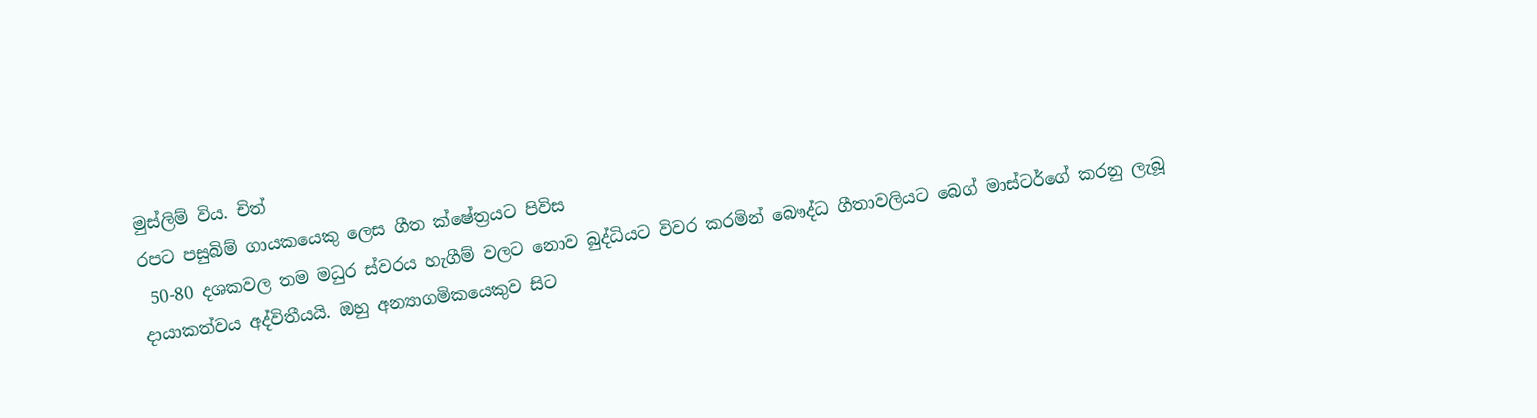මුස්ලිම් විය. චිත්
රපට පසුබිම් ගායකයෙකු ලෙස ගීත ක්ෂේත්‍රයට පිවිස
 50-80 දශකවල තම මධුර ස්වරය හැගීම් වලට නොව බුද්ධියට විවර කරමින් බෞද්ධ ගීතාවලියට බෙග් මාස්ටර්ගේ කරනු ලැබූ දායාකත්වය අද්විතීයයි. ඔහු අන්‍යාගමිකයෙකුව සිට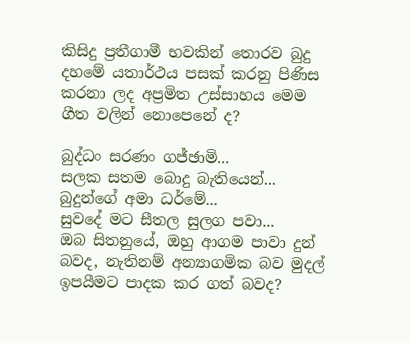කිසිදු ප්‍රතීගාමී භවකින් තොරව බුදු දහමේ යතාර්ථය පසක් කරනු පිණිස කරනා ලද අප්‍රමිත උස්සාහය මෙම ගීත වලින් නොපෙනේ ද?

බුද්ධං සරණං ගජ්ඡාමි...
සලක සතම බොදු බැතියෙන්...
බුදුන්ගේ අමා ධර්මේ...
සුවදේ මට සීතල සුලග පවා...
ඔබ සිතනුයේ, ඔහු ආගම පාවා දුන් බවද, නැතිනම් අන්‍යාගමික බව මුදල් ඉපයීමට පාදක කර ගත් බවද?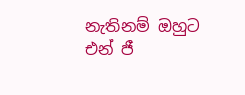නැතිනම් ඔහුට එන් ජී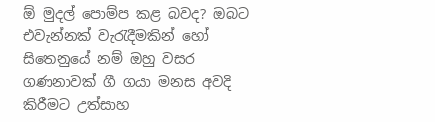ඕ මුදල් පොම්ප කළ බවද? ඔබට එවැන්නක් වැරැදීමකින් හෝ සිතෙනුයේ නම් ඔහු වසර ගණනාවක් ගී ගයා මනස අවදි කිරීමට උත්සාහ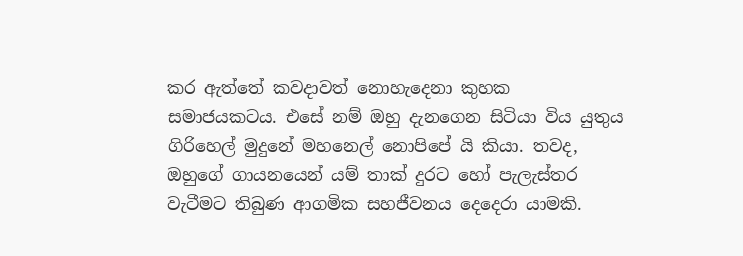කර ඇත්තේ කවදාවත් නොහැදෙනා කුහක සමාජයකටය. එසේ නම් ඔහු දැනගෙන සිටියා විය යුතුය ගිරිහෙල් මුදුනේ මහනෙල් නොපිපේ යි කියා. තවද, ඔහුගේ ගායනයෙන් යම් තාක් දුරට හෝ පැලැස්තර වැටීමට තිබුණ ආගමික සහජීවනය දෙදෙරා යාමකි.